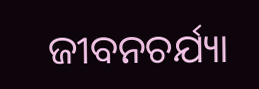ଜୀବନଚର୍ଯ୍ୟା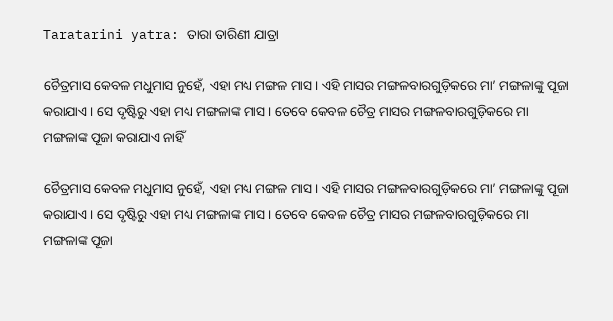Taratarini yatra: ତାରା ତାରିଣୀ ଯାତ୍ରା

ଚୈତ୍ରମାସ କେବଳ ମଧୁମାସ ନୁହେଁ, ଏହା ମଧ୍ୟ ମଙ୍ଗଳ ମାସ। ଏହି ମାସର ମଙ୍ଗଳବାରଗୁଡ଼ିକରେ ମା’ ମଙ୍ଗଳାଙ୍କୁ ପୂଜା କରାଯାଏ। ସେ ଦୃଷ୍ଟିରୁ ଏହା ମଧ୍ୟ ମଙ୍ଗଳାଙ୍କ ମାସ। ତେବେ କେବଳ ଚୈତ୍ର ମାସର ମଙ୍ଗଳବାରଗୁଡ଼ିକରେ ମା ମଙ୍ଗଳାଙ୍କ ପୂଜା କରାଯାଏ ନାହିଁ

ଚୈତ୍ରମାସ କେବଳ ମଧୁମାସ ନୁହେଁ, ଏହା ମଧ୍ୟ ମଙ୍ଗଳ ମାସ। ଏହି ମାସର ମଙ୍ଗଳବାରଗୁଡ଼ିକରେ ମା’ ମଙ୍ଗଳାଙ୍କୁ ପୂଜା କରାଯାଏ। ସେ ଦୃଷ୍ଟିରୁ ଏହା ମଧ୍ୟ ମଙ୍ଗଳାଙ୍କ ମାସ। ତେବେ କେବଳ ଚୈତ୍ର ମାସର ମଙ୍ଗଳବାରଗୁଡ଼ିକରେ ମା ମଙ୍ଗଳାଙ୍କ ପୂଜା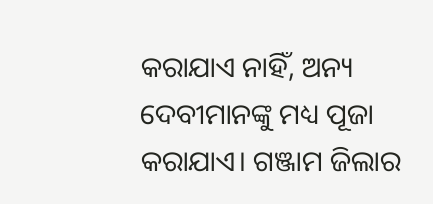କରାଯାଏ ନାହିଁ, ଅନ୍ୟ ଦେବୀମାନଙ୍କୁ ମଧ୍ୟ ପୂଜା କରାଯାଏ। ଗଞ୍ଜାମ ଜିଲାର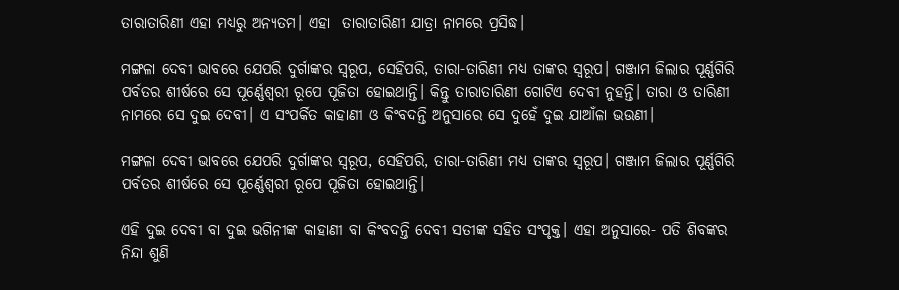ତାରାତାରିଣୀ ଏହା ମଧ୍ୟରୁ ଅନ୍ୟତମ। ଏହା  ତାରାତାରିଣୀ ଯାତ୍ରା ନାମରେ ପ୍ରସିଦ୍ଧ।

ମଙ୍ଗଳା ଦେବୀ ଭାବରେ ଯେପରି ଦୁର୍ଗାଙ୍କର ସ୍ବରୂପ, ସେହିପରି, ତାରା-ତାରିଣୀ ମଧ୍ୟ ତାଙ୍କର ସ୍ବରୂପ। ଗଞ୍ଜାମ ଜିଲାର ପୂର୍ଣ୍ଣଗିରି ପର୍ବତର ଶୀର୍ଷରେ ସେ ପୂର୍ଣ୍ଣେଶ୍ବରୀ ରୂପେ ପୂଜିତା ହୋଇଥାନ୍ତି। କିନ୍ତୁ ତାରାତାରିଣୀ ଗୋଟିଏ ଦେବୀ ନୁହନ୍ତି। ତାରା ଓ ତାରିଣୀ ନାମରେ ସେ ଦୁଇ ଦେବୀ। ଏ ସଂପର୍କିତ କାହାଣୀ ଓ କିଂବଦନ୍ତି ଅନୁସାରେ ସେ ଦୁହେଁ ଦୁଇ ଯାଆଁଳା ଭଉଣୀ।

ମଙ୍ଗଳା ଦେବୀ ଭାବରେ ଯେପରି ଦୁର୍ଗାଙ୍କର ସ୍ବରୂପ, ସେହିପରି, ତାରା-ତାରିଣୀ ମଧ୍ୟ ତାଙ୍କର ସ୍ବରୂପ। ଗଞ୍ଜାମ ଜିଲାର ପୂର୍ଣ୍ଣଗିରି ପର୍ବତର ଶୀର୍ଷରେ ସେ ପୂର୍ଣ୍ଣେଶ୍ବରୀ ରୂପେ ପୂଜିତା ହୋଇଥାନ୍ତି।

ଏହି ଦୁଇ ଦେବୀ ବା ଦୁଇ ଭଗିନୀଙ୍କ କାହାଣୀ ବା କିଂବଦନ୍ତି ଦେବୀ ସତୀଙ୍କ ସହିତ ସଂପୃକ୍ତ। ଏହା ଅନୁସାରେ- ପତି ଶିବଙ୍କର ନିନ୍ଦା ଶୁଣି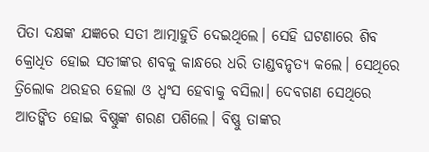ପିତା ଦକ୍ଷଙ୍କ ଯଜ୍ଞରେ ସତୀ ଆତ୍ମାହୁତି ଦେଇଥିଲେ। ସେହି ଘଟଣାରେ ଶିବ କ୍ରୋଧିତ ହୋଇ ସତୀଙ୍କର ଶବକୁ କାନ୍ଧରେ ଧରି ତାଣ୍ଡବନୃତ୍ୟ କଲେ। ସେଥିରେ ତ୍ରିଲୋକ ଥରହର ହେଲା ଓ ଧ୍ବଂସ ହେବାକୁ ବସିଲା। ଦେବଗଣ ସେଥିରେ ଆତଙ୍କିତ ହୋଇ ବିଷ୍ଣୁଙ୍କ ଶରଣ ପଶିଲେ। ବିଷ୍ଣୁ ତାଙ୍କର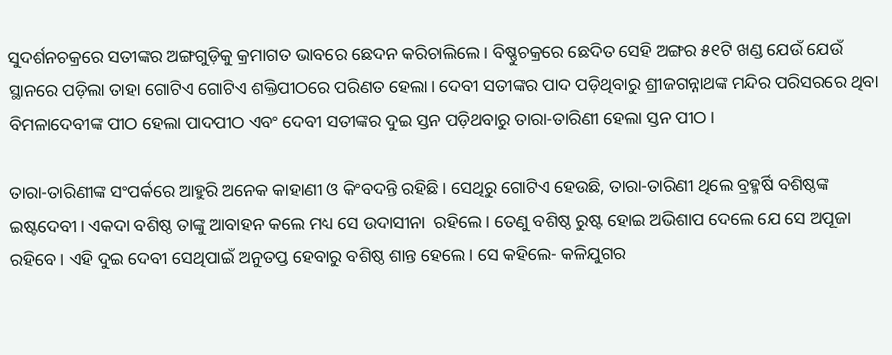ସୁଦର୍ଶନଚକ୍ରରେ ସତୀଙ୍କର ଅଙ୍ଗଗୁଡ଼ିକୁ କ୍ରମାଗତ ଭାବରେ ଛେଦନ କରିଚାଲିଲେ। ବିଷ୍ଣୁଚକ୍ରରେ ଛେଦିତ ସେହି ଅଙ୍ଗର ୫୧ଟି ଖଣ୍ଡ ଯେଉଁ ଯେଉଁ ସ୍ଥାନରେ ପଡ଼ିଲା ତାହା ଗୋଟିଏ ‌ଗୋଟିଏ ଶକ୍ତିପୀଠରେ ପରିଣତ ହେଲା। ଦେବୀ ସତୀଙ୍କର ପାଦ ପଡ଼ିଥିବାରୁ ଶ୍ରୀଜଗନ୍ନାଥଙ୍କ ମନ୍ଦିର ପରିସରରେ ଥିବା ବିମଳାଦେବୀଙ୍କ ପୀଠ ହେଲା ପାଦପୀଠ ଏବଂ ଦେବୀ ସତୀଙ୍କର ଦୁଇ ସ୍ତନ ପଡ଼ିଥବାରୁ ତାରା-ତାରିଣୀ ହେଲା ସ୍ତନ ପୀଠ।

ତାରା-ତାରିଣୀଙ୍କ ସଂପର୍କରେ ଆହୁରି ଅନେକ କାହାଣୀ ଓ କିଂବଦନ୍ତି ରହିଛି। ସେଥିରୁ ଗୋଟିଏ ହେଉଛି, ତାରା-ତାରିଣୀ ଥିଲେ ବ୍ରହ୍ମର୍ଷି ବଶିଷ୍ଠଙ୍କ ଇଷ୍ଟଦେବୀ। ଏକଦା ବଶିଷ୍ଠ ତାଙ୍କୁ ଆବାହନ କଲେ ମଧ୍ୟ ସେ ଉଦାସୀନା  ରହିଲେ। ତେଣୁ ବଶିଷ୍ଠ ରୁଷ୍ଟ ହୋଇ ଅଭିଶାପ ଦେଲେ ଯେ ସେ ଅପୂଜା ରହିବେ। ଏହି ଦୁଇ ଦେବୀ ସେଥିପାଇଁ ଅନୁତପ୍ତ ହେବାରୁ ବଶିଷ୍ଠ ଶାନ୍ତ ହେଲେ। ସେ କହିଲେ- କଳିଯୁଗର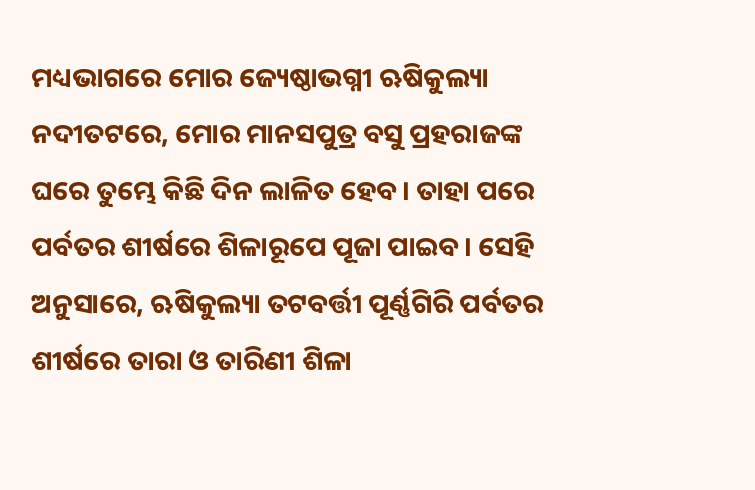ମଧ୍ୟଭାଗରେ ମୋର ଜ୍ୟେଷ୍ଠାଭଗ୍ନୀ ଋଷିକୁଲ୍ୟା ନଦୀତଟରେ, ମୋର ମାନସପୁତ୍ର ବସୁ ପ୍ରହରାଜଙ୍କ ଘରେ ତୁମ୍ଭେ କିଛି ଦିନ ଲାଳିତ ହେବ। ତାହା ପରେ ପର୍ବତର ଶୀର୍ଷରେ ଶିଳାରୂପେ ପୂଜା ପାଇବ। ସେହି ଅନୁସାରେ, ଋଷିକୁଲ୍ୟା ତଟବର୍ତ୍ତୀ ପୂର୍ଣ୍ଣଗିରି ପର୍ବତର ଶୀର୍ଷରେ ତାରା ଓ ତାରିଣୀ ଶିଳା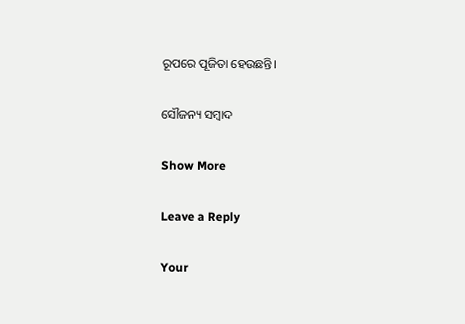ରୂପରେ ପୂଜିତା ହେଉଛନ୍ତି।

ସୌଜନ୍ୟ ସମ୍ବାଦ

Show More

Leave a Reply

Your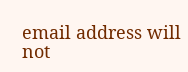email address will not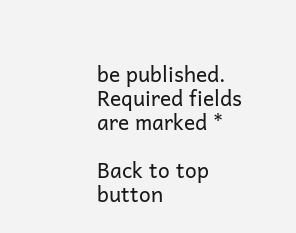be published. Required fields are marked *

Back to top button